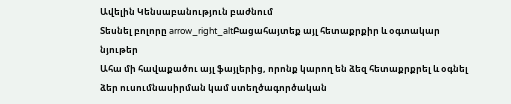Ավելին Կենսաբանություն բաժնում
Տեսնել բոլորը arrow_right_altԲացահայտեք այլ հետաքրքիր և օգտակար նյութեր
Ահա մի հավաքածու այլ ֆայլերից, որոնք կարող են ձեզ հետաքրքրել և օգնել ձեր ուսումնասիրման կամ ստեղծագործական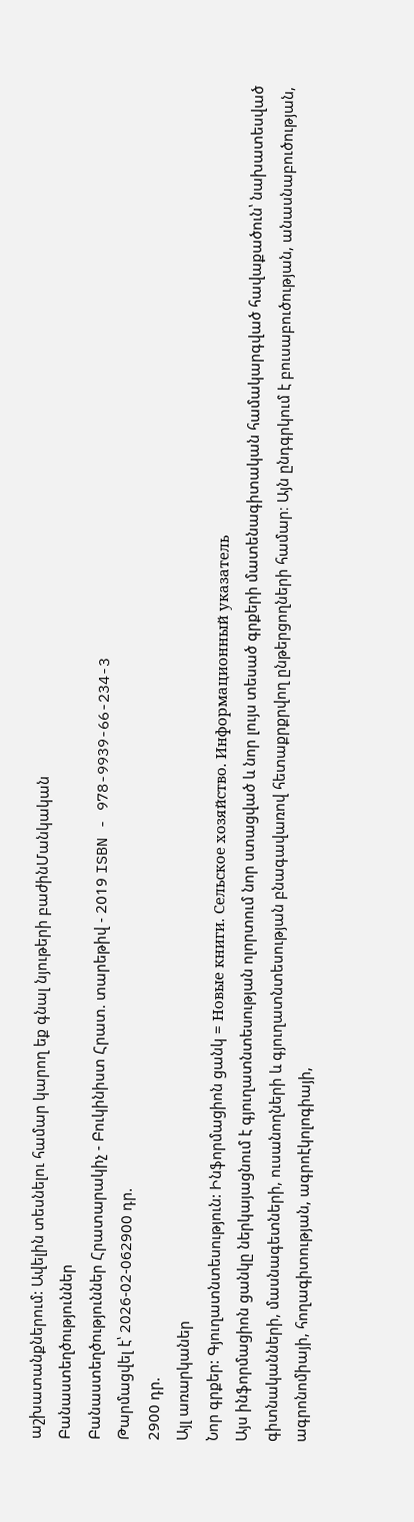աշխատանքներում: Ավելին տեսնելու համար կարող եք գնալ նյութերի բաժինՄանկական
Բանաստեղծություններ
Բանաստեղծություններ Հրատարակիչ - Բուկինիստ Հրատ. տարեթիվ - 2019 ISBN - 978-9939-66-234-3
Թարմացվել է՝ 2026-02-062900 դր.
2900 դր.
Այլ առարկաներ
Նոր գրքեր: Գյուղատնտեսություն: Ինֆորմացիոն ցանկ = Новые книги. Сельское хозяйство. Информационный указатель
Այս ինֆորմացիոն ցանկը ներկայացնում է գյուղատնտեսության ոլորտում նոր ստացված և նոր լույս տեսած գրքերի մատենագիտական համակարգված հավաքածուն՝ նախատեսված գիտնականների, մասնագետների, ուսանողների և գյուղատնտեսության բնագավառով հետաքրքրվող ընթերցողների համար։ Այն ընդգրկում է բուսաբուծության, անասնաբուծության, ագրոնոմիայի, հողագիտության, ագրոէկոլոգիայի,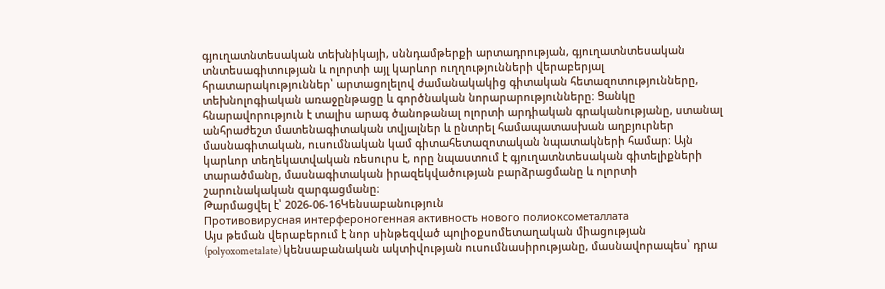գյուղատնտեսական տեխնիկայի, սննդամթերքի արտադրության, գյուղատնտեսական տնտեսագիտության և ոլորտի այլ կարևոր ուղղությունների վերաբերյալ հրատարակություններ՝ արտացոլելով ժամանակակից գիտական հետազոտությունները, տեխնոլոգիական առաջընթացը և գործնական նորարարությունները։ Ցանկը հնարավորություն է տալիս արագ ծանոթանալ ոլորտի արդիական գրականությանը, ստանալ անհրաժեշտ մատենագիտական տվյալներ և ընտրել համապատասխան աղբյուրներ մասնագիտական, ուսումնական կամ գիտահետազոտական նպատակների համար։ Այն կարևոր տեղեկատվական ռեսուրս է, որը նպաստում է գյուղատնտեսական գիտելիքների տարածմանը, մասնագիտական իրազեկվածության բարձրացմանը և ոլորտի շարունակական զարգացմանը։
Թարմացվել է՝ 2026-06-16Կենսաբանություն
Противовирусная интерфероногенная активность нового полиоксометаллата
Այս թեման վերաբերում է նոր սինթեզված պոլիօքսոմետաղական միացության (polyoxometalate) կենսաբանական ակտիվության ուսումնասիրությանը, մասնավորապես՝ դրա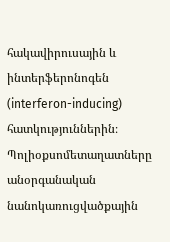հակավիրուսային և ինտերֆերոնոգեն (interferon-inducing) հատկություններին։ Պոլիօքսոմետաղատները անօրգանական նանոկառուցվածքային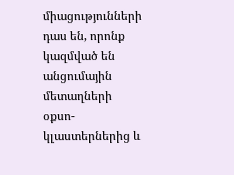միացությունների դաս են, որոնք կազմված են անցումային մետաղների օքսո-կլաստերներից և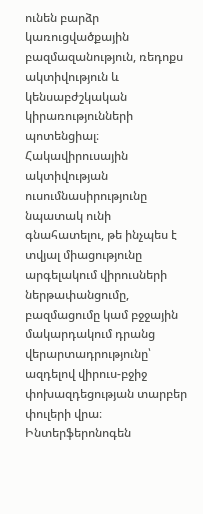ունեն բարձր կառուցվածքային բազմազանություն, ռեդոքս ակտիվություն և կենսաբժշկական կիրառությունների պոտենցիալ։ Հակավիրուսային ակտիվության ուսումնասիրությունը նպատակ ունի գնահատելու, թե ինչպես է տվյալ միացությունը արգելակում վիրուսների ներթափանցումը, բազմացումը կամ բջջային մակարդակում դրանց վերարտադրությունը՝ ազդելով վիրուս-բջիջ փոխազդեցության տարբեր փուլերի վրա։ Ինտերֆերոնոգեն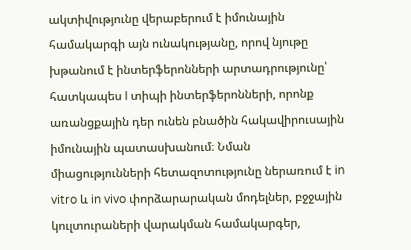ակտիվությունը վերաբերում է իմունային համակարգի այն ունակությանը, որով նյութը խթանում է ինտերֆերոնների արտադրությունը՝ հատկապես I տիպի ինտերֆերոնների, որոնք առանցքային դեր ունեն բնածին հակավիրուսային իմունային պատասխանում։ Նման միացությունների հետազոտությունը ներառում է in vitro և in vivo փորձարարական մոդելներ, բջջային կուլտուրաների վարակման համակարգեր,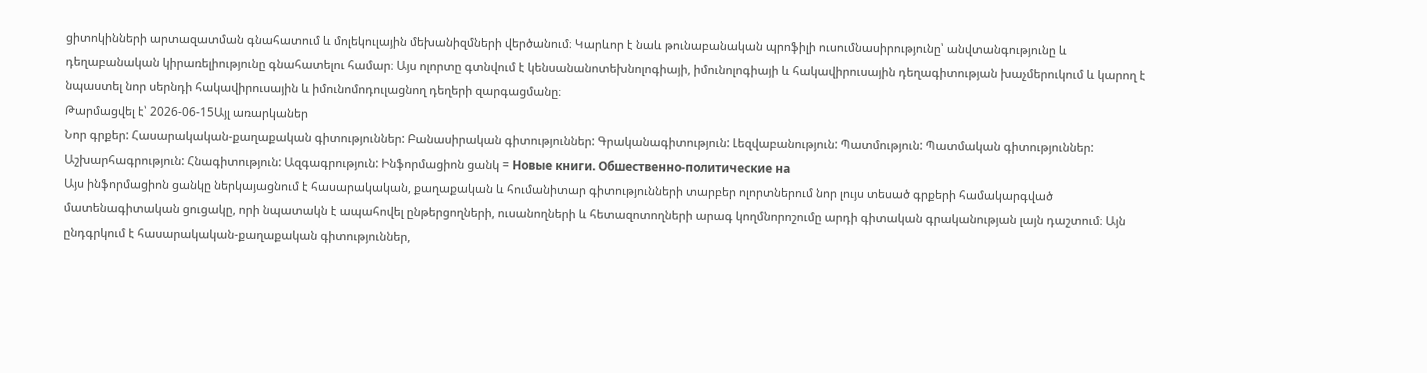ցիտոկինների արտազատման գնահատում և մոլեկուլային մեխանիզմների վերծանում։ Կարևոր է նաև թունաբանական պրոֆիլի ուսումնասիրությունը՝ անվտանգությունը և դեղաբանական կիրառելիությունը գնահատելու համար։ Այս ոլորտը գտնվում է կենսանանոտեխնոլոգիայի, իմունոլոգիայի և հակավիրուսային դեղագիտության խաչմերուկում և կարող է նպաստել նոր սերնդի հակավիրուսային և իմունոմոդուլացնող դեղերի զարգացմանը։
Թարմացվել է՝ 2026-06-15Այլ առարկաներ
Նոր գրքեր: Հասարակական-քաղաքական գիտություններ: Բանասիրական գիտություններ: Գրականագիտություն: Լեզվաբանություն: Պատմություն: Պատմական գիտություններ: Աշխարհագրություն: Հնագիտություն: Ազգագրություն: Ինֆորմացիոն ցանկ = Новые книги. Обшественно-политические на
Այս ինֆորմացիոն ցանկը ներկայացնում է հասարակական, քաղաքական և հումանիտար գիտությունների տարբեր ոլորտներում նոր լույս տեսած գրքերի համակարգված մատենագիտական ցուցակը, որի նպատակն է ապահովել ընթերցողների, ուսանողների և հետազոտողների արագ կողմնորոշումը արդի գիտական գրականության լայն դաշտում։ Այն ընդգրկում է հասարակական-քաղաքական գիտություններ,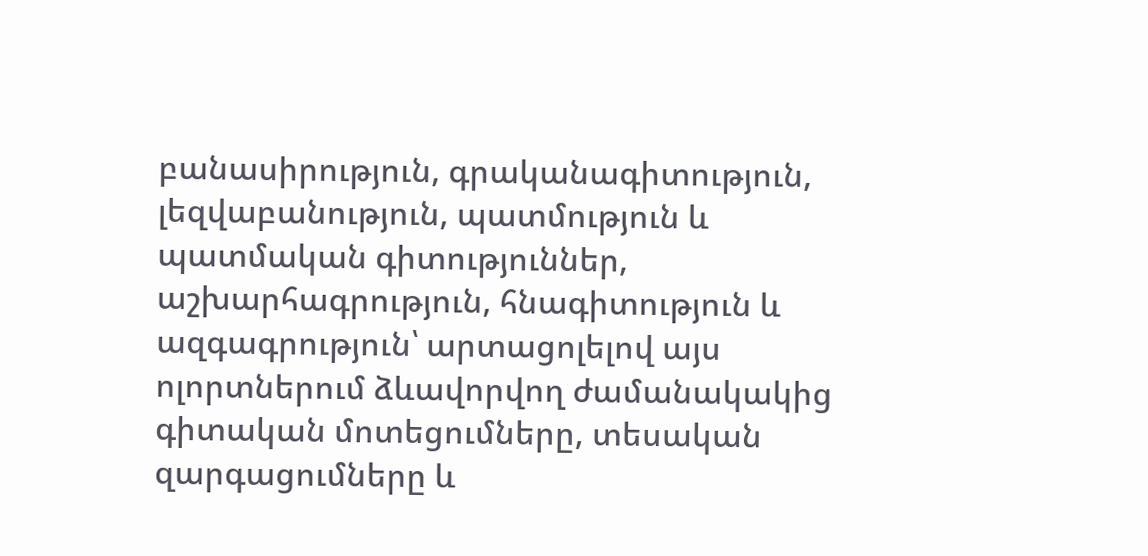բանասիրություն, գրականագիտություն, լեզվաբանություն, պատմություն և պատմական գիտություններ, աշխարհագրություն, հնագիտություն և ազգագրություն՝ արտացոլելով այս ոլորտներում ձևավորվող ժամանակակից գիտական մոտեցումները, տեսական զարգացումները և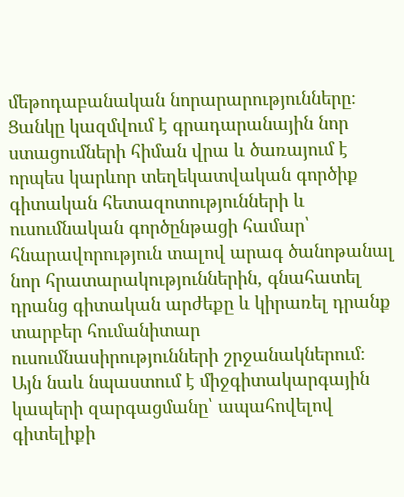մեթոդաբանական նորարարությունները։ Ցանկը կազմվում է գրադարանային նոր ստացումների հիման վրա և ծառայում է որպես կարևոր տեղեկատվական գործիք գիտական հետազոտությունների և ուսումնական գործընթացի համար՝ հնարավորություն տալով արագ ծանոթանալ նոր հրատարակություններին, գնահատել դրանց գիտական արժեքը և կիրառել դրանք տարբեր հումանիտար ուսումնասիրությունների շրջանակներում։ Այն նաև նպաստում է միջգիտակարգային կապերի զարգացմանը՝ ապահովելով գիտելիքի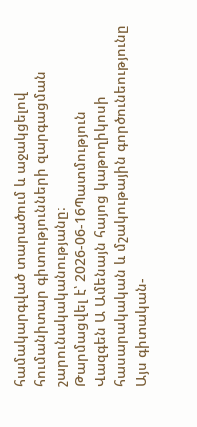համակարգված տարածում և աջակցելով հումանիտար գիտությունների զարգացման շարունակականությանը։
Թարմացվել է՝ 2026-06-16Պատմություն
Վազգեն Ա Ամենայն հայոց կաթողիկոսի հասարակական և մշակութային գործունեությունը
Այս գիտական-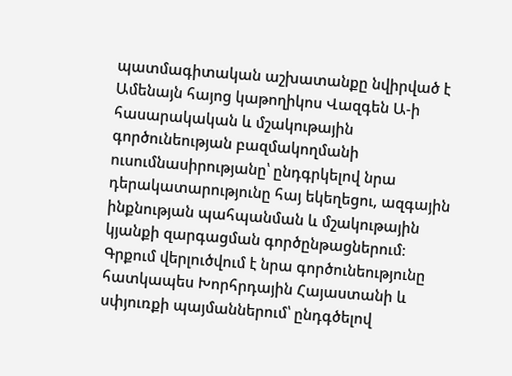պատմագիտական աշխատանքը նվիրված է Ամենայն հայոց կաթողիկոս Վազգեն Ա-ի հասարակական և մշակութային գործունեության բազմակողմանի ուսումնասիրությանը՝ ընդգրկելով նրա դերակատարությունը հայ եկեղեցու, ազգային ինքնության պահպանման և մշակութային կյանքի զարգացման գործընթացներում։ Գրքում վերլուծվում է նրա գործունեությունը հատկապես Խորհրդային Հայաստանի և սփյուռքի պայմաններում՝ ընդգծելով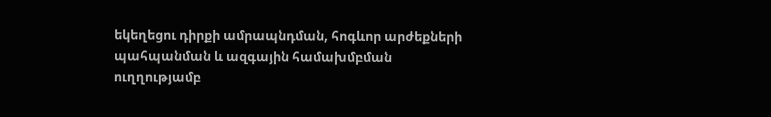եկեղեցու դիրքի ամրապնդման, հոգևոր արժեքների պահպանման և ազգային համախմբման ուղղությամբ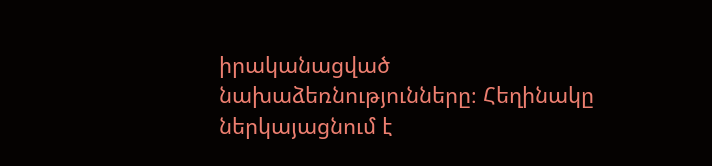իրականացված նախաձեռնությունները։ Հեղինակը ներկայացնում է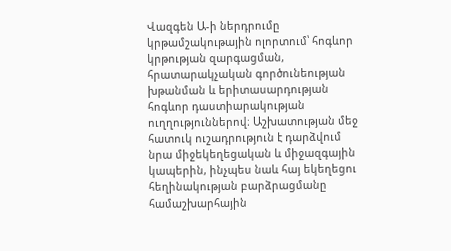Վազգեն Ա-ի ներդրումը կրթամշակութային ոլորտում՝ հոգևոր կրթության զարգացման, հրատարակչական գործունեության խթանման և երիտասարդության հոգևոր դաստիարակության ուղղություններով։ Աշխատության մեջ հատուկ ուշադրություն է դարձվում նրա միջեկեղեցական և միջազգային կապերին, ինչպես նաև հայ եկեղեցու հեղինակության բարձրացմանը համաշխարհային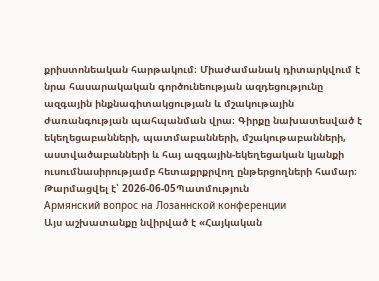քրիստոնեական հարթակում։ Միաժամանակ դիտարկվում է նրա հասարակական գործունեության ազդեցությունը ազգային ինքնագիտակցության և մշակութային ժառանգության պահպանման վրա։ Գիրքը նախատեսված է եկեղեցաբանների, պատմաբանների, մշակութաբանների, աստվածաբանների և հայ ազգային-եկեղեցական կյանքի ուսումնասիրությամբ հետաքրքրվող ընթերցողների համար։
Թարմացվել է՝ 2026-06-05Պատմություն
Армянский вопрос на Лозаннской конференции
Այս աշխատանքը նվիրված է «Հայկական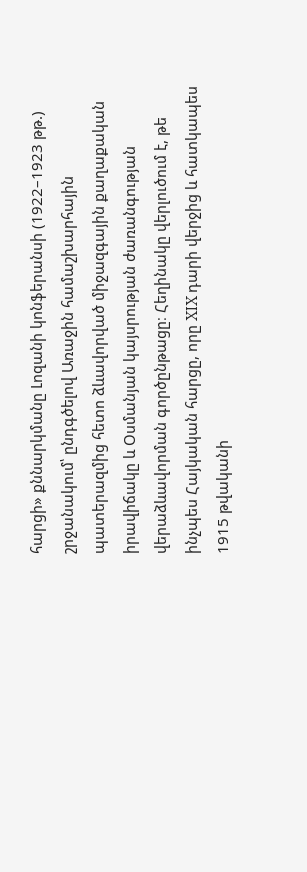հարցի» քննարկմանը Լոզանի կոնֆերանսի (1922–1923 թթ.) շրջանակում՝ ընդգծելով Առաջին համաշխարհային պատերազմից հետո ձևավորված միջազգային քաղաքական իրավիճակը և Օսմանյան կայսրության ժառանգության վերաձևավորման գործընթացը։ Հեղինակը վերլուծում է, թե ինչպես Հայկական հարցը, որը XIX դարի վերջից և հատկապես 1915 թվականի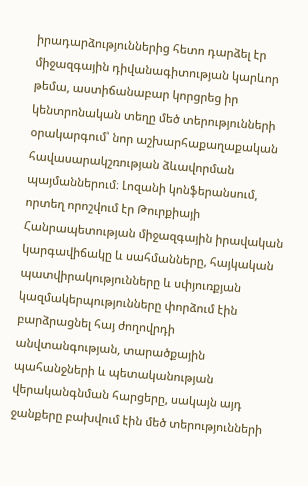իրադարձություններից հետո դարձել էր միջազգային դիվանագիտության կարևոր թեմա, աստիճանաբար կորցրեց իր կենտրոնական տեղը մեծ տերությունների օրակարգում՝ նոր աշխարհաքաղաքական հավասարակշռության ձևավորման պայմաններում։ Լոզանի կոնֆերանսում, որտեղ որոշվում էր Թուրքիայի Հանրապետության միջազգային իրավական կարգավիճակը և սահմանները, հայկական պատվիրակությունները և սփյուռքյան կազմակերպությունները փորձում էին բարձրացնել հայ ժողովրդի անվտանգության, տարածքային պահանջների և պետականության վերականգնման հարցերը, սակայն այդ ջանքերը բախվում էին մեծ տերությունների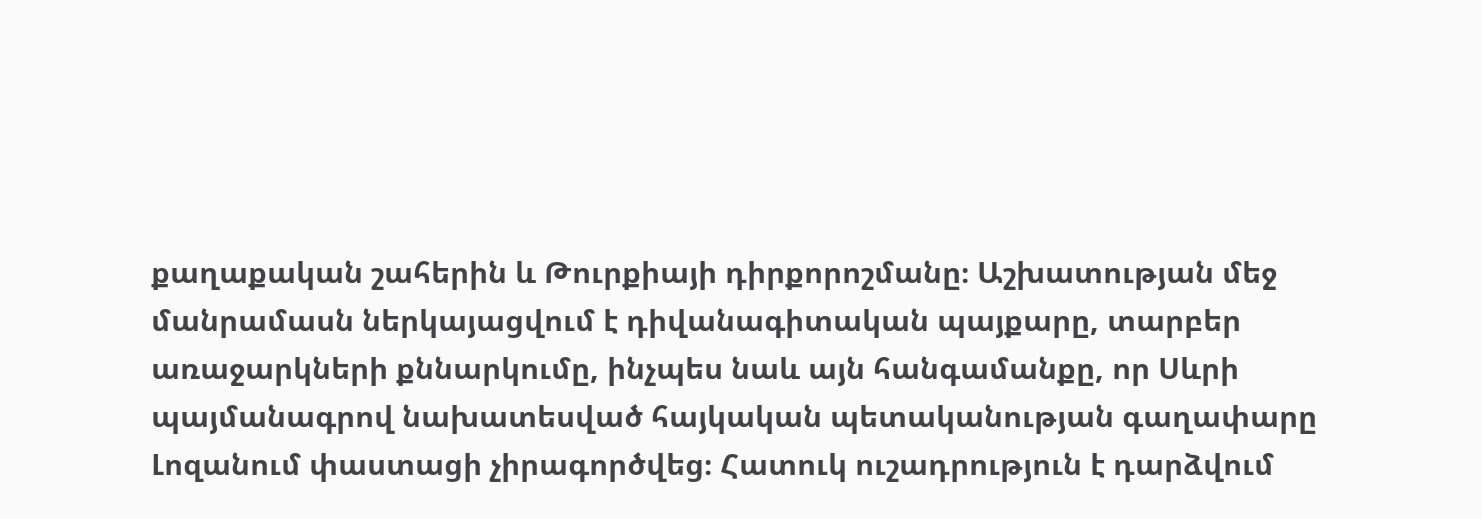քաղաքական շահերին և Թուրքիայի դիրքորոշմանը։ Աշխատության մեջ մանրամասն ներկայացվում է դիվանագիտական պայքարը, տարբեր առաջարկների քննարկումը, ինչպես նաև այն հանգամանքը, որ Սևրի պայմանագրով նախատեսված հայկական պետականության գաղափարը Լոզանում փաստացի չիրագործվեց։ Հատուկ ուշադրություն է դարձվում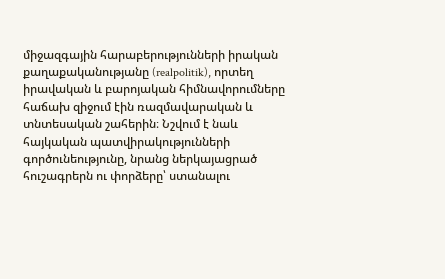միջազգային հարաբերությունների իրական քաղաքականությանը (realpolitik), որտեղ իրավական և բարոյական հիմնավորումները հաճախ զիջում էին ռազմավարական և տնտեսական շահերին։ Նշվում է նաև հայկական պատվիրակությունների գործունեությունը, նրանց ներկայացրած հուշագրերն ու փորձերը՝ ստանալու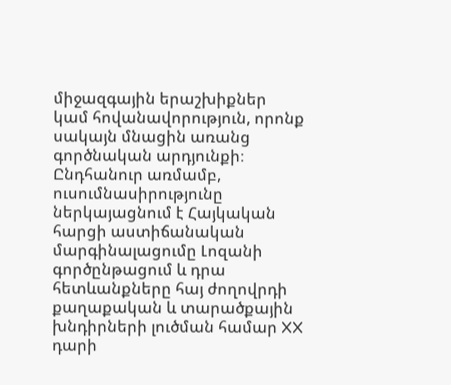միջազգային երաշխիքներ կամ հովանավորություն, որոնք սակայն մնացին առանց գործնական արդյունքի։ Ընդհանուր առմամբ, ուսումնասիրությունը ներկայացնում է Հայկական հարցի աստիճանական մարգինալացումը Լոզանի գործընթացում և դրա հետևանքները հայ ժողովրդի քաղաքական և տարածքային խնդիրների լուծման համար XX դարի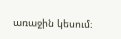առաջին կեսում։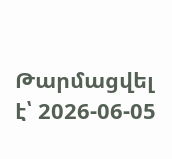Թարմացվել է՝ 2026-06-05